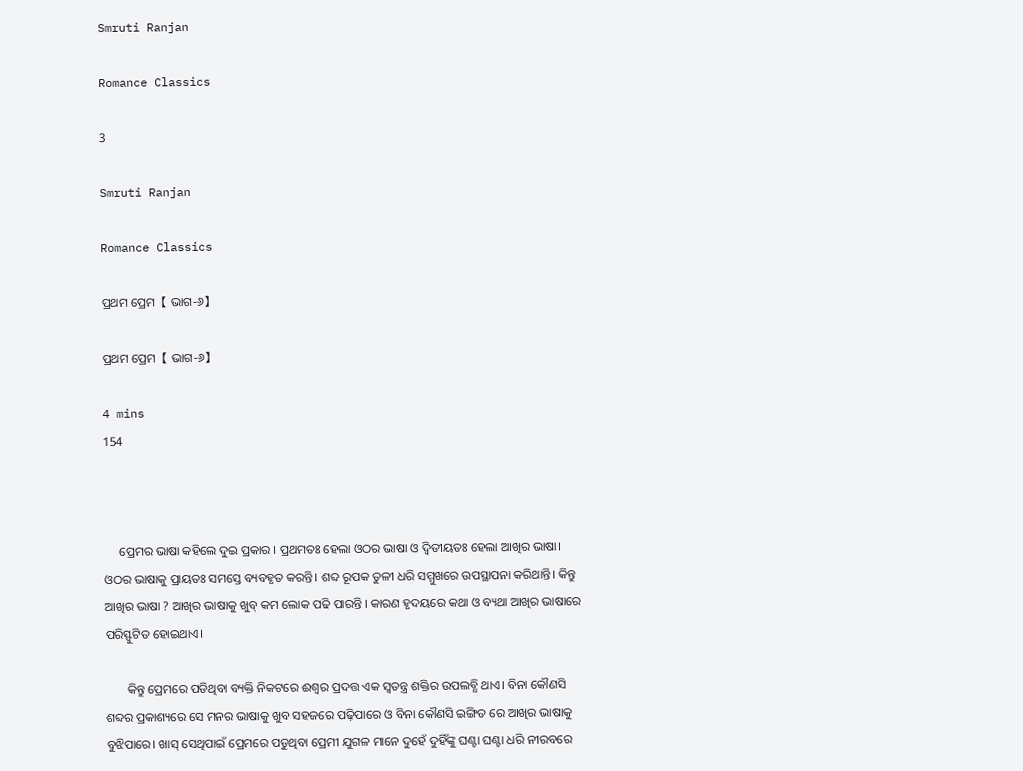Smruti Ranjan

Romance Classics

3

Smruti Ranjan

Romance Classics

ପ୍ରଥମ ପ୍ରେମ【 ଭାଗ-୬】

ପ୍ରଥମ ପ୍ରେମ【 ଭାଗ-୬】

4 mins
154



     ପ୍ରେମର ଭାଷା କହିଲେ ଦୁଇ ପ୍ରକାର । ପ୍ରଥମତଃ ହେଲା ଓଠର ଭାଷା ଓ ଦ୍ୱିତୀୟତଃ ହେଲା ଆଖିର ଭାଷା। ଓଠର ଭାଷାକୁ ପ୍ରାୟତଃ ସମସ୍ତେ ବ୍ୟବହୃତ କରନ୍ତି। ଶବ୍ଦ ରୂପକ ତୁଳୀ ଧରି ସମ୍ମୁଖରେ ଉପସ୍ଥାପନା କରିଥାନ୍ତି। କିନ୍ତୁ ଆଖିର ଭାଷା ? ଆଖିର ଭାଷାକୁ ଖୁବ୍ କମ ଲୋକ ପଢି ପାରନ୍ତି । କାରଣ ହୃଦୟରେ କଥା ଓ ବ୍ୟଥା ଆଖିର ଭାଷାରେ ପରିସ୍ଫୁଟିତ ହୋଇଥାଏ।

       କିନ୍ତୁ ପ୍ରେମରେ ପଡିଥିବା ବ୍ୟକ୍ତି ନିକଟରେ ଈଶ୍ୱର ପ୍ରଦତ୍ତ ଏକ ସ୍ୱତନ୍ତ୍ର ଶକ୍ତିର ଉପଲବ୍ଧି ଥାଏ। ବିନା କୌଣସି ଶବ୍ଦର ପ୍ରକାଶ୍ୟରେ ସେ ମନର ଭାଷାକୁ ଖୁବ ସହଜରେ ପଢ଼ିପାରେ ଓ ବିନା କୌଣସି ଇଙ୍ଗିତ ରେ ଆଖିର ଭାଷାକୁ ବୁଝିପାରେ। ଖାସ୍ ସେଥିପାଇଁ ପ୍ରେମରେ ପଡୁଥିବା ପ୍ରେମୀ ଯୁଗଳ ମାନେ ଦୁହେଁ ଦୁହିଁଙ୍କୁ ଘଣ୍ଟା ଘଣ୍ଟା ଧରି ନୀରବରେ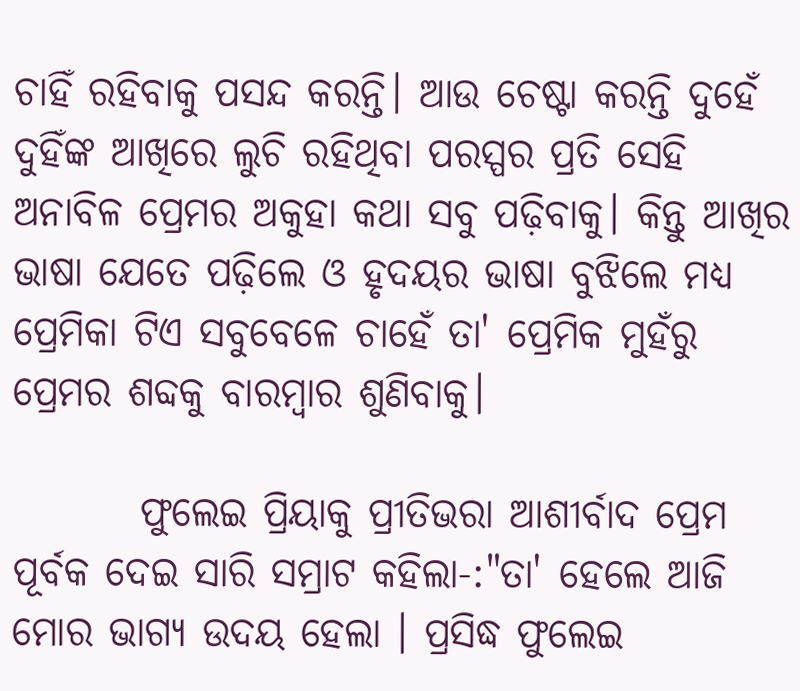ଚାହିଁ ରହିବାକୁ ପସନ୍ଦ କରନ୍ତି। ଆଉ ଚେଷ୍ଟା କରନ୍ତି ଦୁହେଁ ଦୁହିଁଙ୍କ ଆଖିରେ ଲୁଚି ରହିଥିବା ପରସ୍ପର ପ୍ରତି ସେହି ଅନାବିଳ ପ୍ରେମର ଅକୁହା କଥା ସବୁ ପଢ଼ିବାକୁ। କିନ୍ତୁ ଆଖିର ଭାଷା ଯେତେ ପଢ଼ିଲେ ଓ ହୃଦୟର ଭାଷା ବୁଝିଲେ ମଧ୍ୟ ପ୍ରେମିକା ଟିଏ ସବୁବେଳେ ଚାହେଁ ତା' ପ୍ରେମିକ ମୁହଁରୁ ପ୍ରେମର ଶବ୍ଦକୁ ବାରମ୍ବାର ଶୁଣିବାକୁ।

        ଫୁଲେଇ ପ୍ରିୟାକୁ ପ୍ରୀତିଭରା ଆଶୀର୍ବାଦ ପ୍ରେମ ପୂର୍ବକ ଦେଇ ସାରି ସମ୍ରାଟ କହିଲା-:"ତା' ହେଲେ ଆଜି ମୋର ଭାଗ୍ୟ ଉଦୟ ହେଲା । ପ୍ରସିଦ୍ଧ ଫୁଲେଇ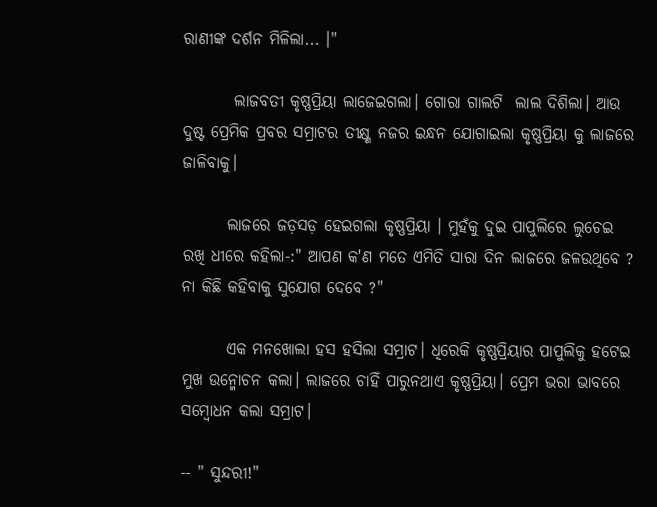ରାଣୀଙ୍କ ଦର୍ଶନ ମିଳିଲା... ।"

        ଲାଜବତୀ କୃଷ୍ଣପ୍ରିୟା ଲାଜେଇଗଲା। ଗୋରା ଗାଲଟି  ଲାଲ ଦିଶିଲା। ଆଉ ଦୁଷ୍ଟ ପ୍ରେମିକ ପ୍ରବର ସମ୍ରାଟର ତୀକ୍ଷ୍ଣ ନଜର ଇନ୍ଧନ ଯୋଗାଇଲା କୃଷ୍ଣପ୍ରିୟା କୁ ଲାଜରେ ଜାଳିବାକୁ।

       ଲାଜରେ ଜଡ଼ସଡ଼ ହେଇଗଲା କୃଷ୍ଣପ୍ରିୟା । ମୁହଁକୁ ଦୁଇ ପାପୁଲିରେ ଲୁଚେଇ ରଖି ଧୀରେ କହିଲା-:" ଆପଣ କ'ଣ ମତେ ଏମିତି ସାରା ଦିନ ଲାଜରେ ଜଳଉଥିବେ ? ନା କିଛି କହିବାକୁ ସୁଯୋଗ ଦେବେ ?"

       ଏକ ମନଖୋଲା ହସ ହସିଲା ସମ୍ରାଟ। ଧିରେକି କୃଷ୍ଣପ୍ରିୟାର ପାପୁଲିକୁ ହଟେଇ ମୁଖ ଉନ୍ମୋଚନ କଲା। ଲାଜରେ ଚାହିଁ ପାରୁନଥାଏ କୃଷ୍ଣପ୍ରିୟା। ପ୍ରେମ ଭରା ଭାବରେ ସମ୍ବୋଧନ କଲା ସମ୍ରାଟ।

-- " ସୁନ୍ଦରୀ!"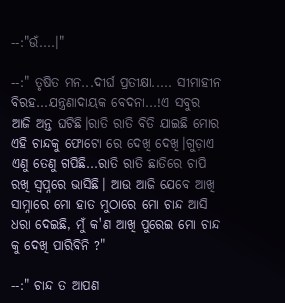--:"ଉଁ....।"

--:" ତୃଷିତ ମନ...ଦୀର୍ଘ ପ୍ରତୀକ୍ଷା..... ସୀମାହୀନ ବିରହ...ଯନ୍ତ୍ରଣାଦାୟକ ବେଦନା...!ଏ ସବୁର ଆଜି ଅନ୍ତ ଘଟିଛି।ରାତି ରାତି ବିତି ଯାଇଛି ମୋର ଏହି ଚାନ୍ଦକୁ ଫୋଟୋ ରେ ଦେଖି ଦେଖି।ଗୁଡ଼ାଏ ଏଣୁ ତେଣୁ ଗପିଛି...ରାତି ରାତି ଛାତିରେ ଚାପି ରଖି ସ୍ୱପ୍ନରେ ଭାସିଛି। ଆଉ ଆଜି ଯେବେ ଆଖି ସାମ୍ନାରେ ମୋ ହାତ ମୁଠାରେ ମୋ ଚାନ୍ଦ ଆସି ଧରା ଦେଇଛି, ମୁଁ କ'ଣ ଆଖି ପୁରେଇ ମୋ ଚାନ୍ଦ କୁ ଦେଖି ପାରିବିନି ?"

--:" ଚାନ୍ଦ ତ ଆପଣ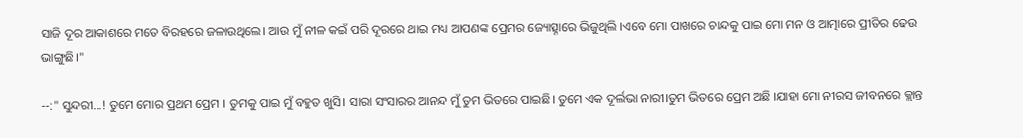ସାଜି ଦୂର ଆକାଶରେ ମତେ ବିରହରେ ଜଳାଉଥିଲେ। ଆଉ ମୁଁ ନୀଳ କଇଁ ପରି ଦୂରରେ ଥାଇ ମଧ୍ୟ ଆପଣଙ୍କ ପ୍ରେମର ଜ୍ୟୋତ୍ସ୍ନାରେ ଭିଜୁଥିଲି ।ଏବେ ମୋ ପାଖରେ ଚାନ୍ଦକୁ ପାଇ ମୋ ମନ ଓ ଆତ୍ମାରେ ପ୍ରୀତିର ଢେଉ ଭାଙ୍ଗୁଛି।"

--:" ସୁନ୍ଦରୀ...! ତୁମେ ମୋର ପ୍ରଥମ ପ୍ରେମ । ତୁମକୁ ପାଇ ମୁଁ ବହୁତ ଖୁସି। ସାରା ସଂସାରର ଆନନ୍ଦ ମୁଁ ତୁମ ଭିତରେ ପାଇଛି। ତୁମେ ଏକ ଦୂର୍ଲଭା ନାରୀ।ତୁମ ଭିତରେ ପ୍ରେମ ଅଛି ।ଯାହା ମୋ ନୀରସ ଜୀବନରେ କ୍ଲାନ୍ତ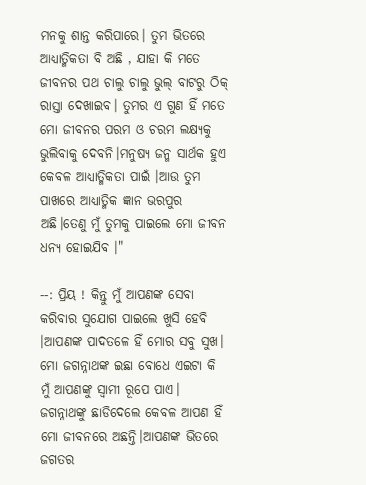ମନକୁ ଶାନ୍ତ କରିପାରେ। ତୁମ ଭିତରେ ଆଧ୍ୟାତ୍ମିକତା ବି ଅଛି , ଯାହା କି ମତେ ଜୀବନର ପଥ ଚାଲୁ ଚାଲୁ ଭୁଲ୍ ବାଟରୁ ଠିକ୍ ରାସ୍ତା ଦେଖାଇବ। ତୁମର ଏ ଗୁଣ ହିଁ ମତେ ମୋ ଜୀବନର ପରମ ଓ ଚରମ ଲକ୍ଷ୍ୟକୁ ଭୁଲିବାକୁ ଦେବନି।ମନୁଷ୍ୟ ଜନ୍ମ ସାର୍ଥକ ହୁଏ କେବଳ ଆଧ୍ୟାତ୍ମିକତା ପାଇଁ ।ଆଉ ତୁମ ପାଖରେ ଆଧ୍ୟାତ୍ମିକ ଜ୍ଞାନ ଭରପୁର ଅଛି।ତେଣୁ ମୁଁ ତୁମକୁ ପାଇଲେ ମୋ ଜୀବନ ଧନ୍ୟ ହୋଇଯିବ ।"

--: ପ୍ରିୟ ! କିନ୍ତୁ ମୁଁ ଆପଣଙ୍କ ସେବା କରିବାର ସୁଯୋଗ ପାଇଲେ ଖୁସି ହେବି ।ଆପଣଙ୍କ ପାଦତଳେ ହିଁ ମୋର ସବୁ ସୁଖ। ମୋ ଜଗନ୍ନାଥଙ୍କ ଇଛା ବୋଧେ ଏଇଟା କି ମୁଁ ଆପଣଙ୍କୁ ସ୍ବାମୀ ରୂପେ ପାଏ। ଜଗନ୍ନାଥଙ୍କୁ ଛାଡିଦେଲେ କେବଳ ଆପଣ ହିଁ ମୋ ଜୀବନରେ ଅଛନ୍ତି।ଆପଣଙ୍କ ଭିତରେ ଜଗତର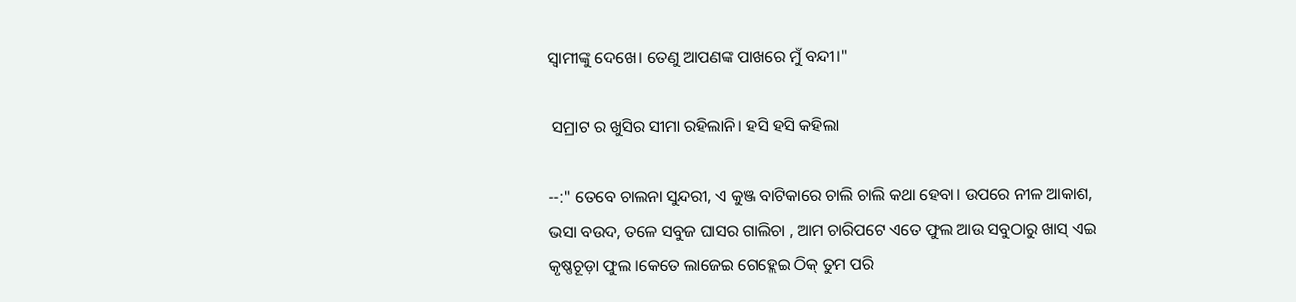ସ୍ବାମୀଙ୍କୁ ଦେଖେ। ତେଣୁ ଆପଣଙ୍କ ପାଖରେ ମୁଁ ବନ୍ଦୀ।"

 ସମ୍ରାଟ ର ଖୁସିର ସୀମା ରହିଲାନି। ହସି ହସି କହିଲା

--:" ତେବେ ଚାଲନା ସୁନ୍ଦରୀ, ଏ କୁଞ୍ଜ ବାଟିକାରେ ଚାଲି ଚାଲି କଥା ହେବା। ଉପରେ ନୀଳ ଆକାଶ, ଭସା ବଉଦ, ତଳେ ସବୁଜ ଘାସର ଗାଲିଚା , ଆମ ଚାରିପଟେ ଏତେ ଫୁଲ ଆଉ ସବୁଠାରୁ ଖାସ୍ ଏଇ କୃଷ୍ଣଚୂଡ଼ା ଫୁଲ ।କେତେ ଲାଜେଇ ଗେହ୍ଲେଇ ଠିକ୍ ତୁମ ପରି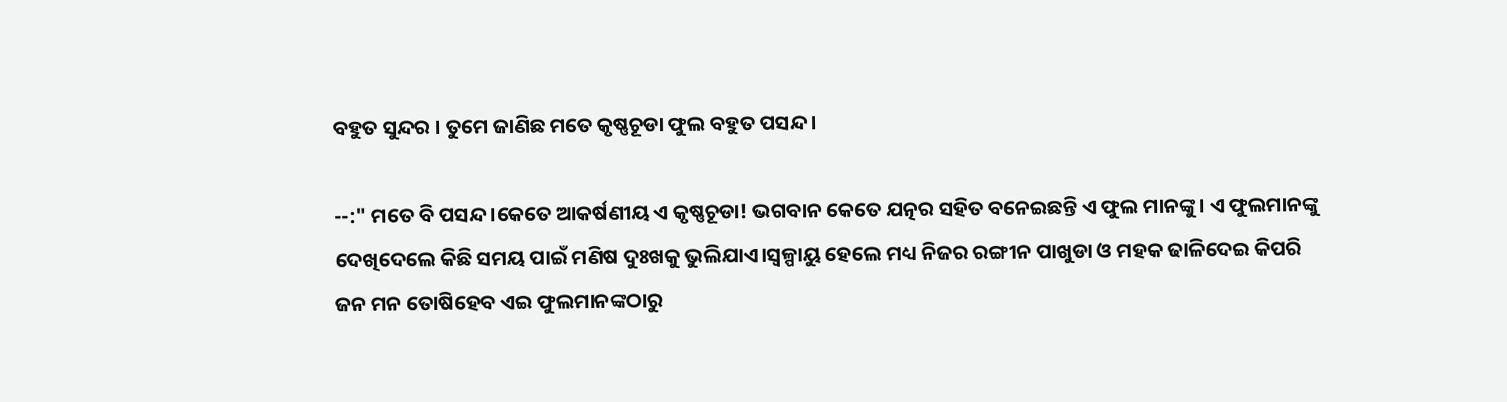ବହୁତ ସୁନ୍ଦର । ତୁମେ ଜାଣିଛ ମତେ କୃଷ୍ଣଚୂଡା ଫୁଲ ବହୁତ ପସନ୍ଦ।

--:" ମତେ ବି ପସନ୍ଦ।କେତେ ଆକର୍ଷଣୀୟ ଏ କୃଷ୍ଣଚୂଡା! ଭଗବାନ କେତେ ଯତ୍ନର ସହିତ ବନେଇଛନ୍ତି ଏ ଫୁଲ ମାନଙ୍କୁ। ଏ ଫୁଲମାନଙ୍କୁ ଦେଖିଦେଲେ କିଛି ସମୟ ପାଇଁ ମଣିଷ ଦୁଃଖକୁ ଭୁଲିଯାଏ।ସ୍ବଳ୍ପାୟୁ ହେଲେ ମଧ୍ୟ ନିଜର ରଙ୍ଗୀନ ପାଖୁଡା ଓ ମହକ ଢାଳିଦେଇ କିପରି ଜନ ମନ ତୋଷିହେବ ଏଇ ଫୁଲମାନଙ୍କଠାରୁ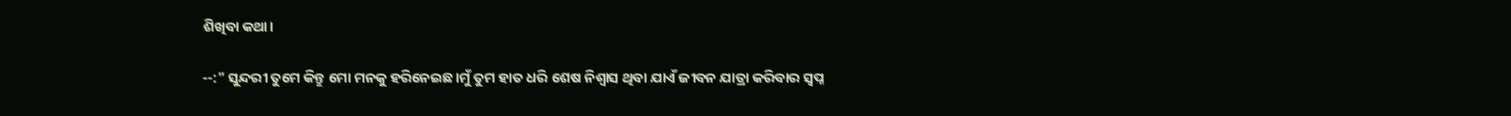ଶିଖିବା କଥା।

--:" ସୁନ୍ଦରୀ ତୁମେ କିନ୍ତୁ ମୋ ମନକୁ ହରିନେଇଛ।ମୁଁ ତୁମ ହାତ ଧରି ଶେଷ ନିଶ୍ୱାସ ଥିବା ଯାଏଁ ଜୀବନ ଯାତ୍ରା କରିବାର ସ୍ୱପ୍ନ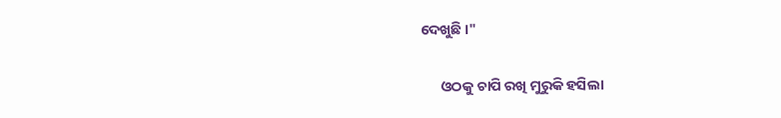ଦେଖୁଛି ।"

      ଓଠକୁ ଚାପି ରଖି ମୁରୁକି ହସିଲା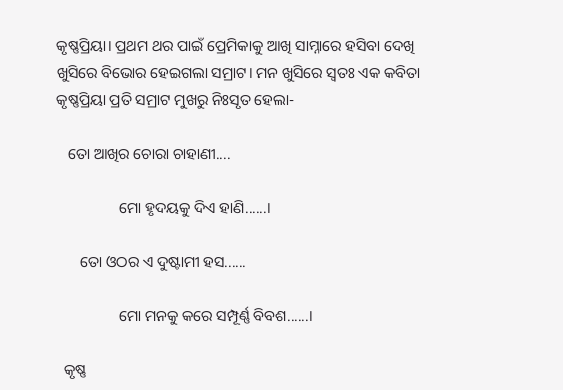କୃଷ୍ଣପ୍ରିୟା। ପ୍ରଥମ ଥର ପାଇଁ ପ୍ରେମିକାକୁ ଆଖି ସାମ୍ନାରେ ହସିବା ଦେଖି ଖୁସିରେ ବିଭୋର ହେଇଗଲା ସମ୍ରାଟ। ମନ ଖୁସିରେ ସ୍ୱତଃ ଏକ କବିତା କୃଷ୍ଣପ୍ରିୟା ପ୍ରତି ସମ୍ରାଟ ମୁଖରୁ ନିଃସୃତ ହେଲା-

   ତୋ ଆଖିର ଚୋରା ଚାହାଣୀ....

                ମୋ ହୃଦୟକୁ ଦିଏ ହାଣି......।

      ତୋ ଓଠର ଏ ଦୁଷ୍ଟାମୀ ହସ......

                ମୋ ମନକୁ କରେ ସମ୍ପୂର୍ଣ୍ଣ ବିବଶ......।

  କୃଷ୍ଣ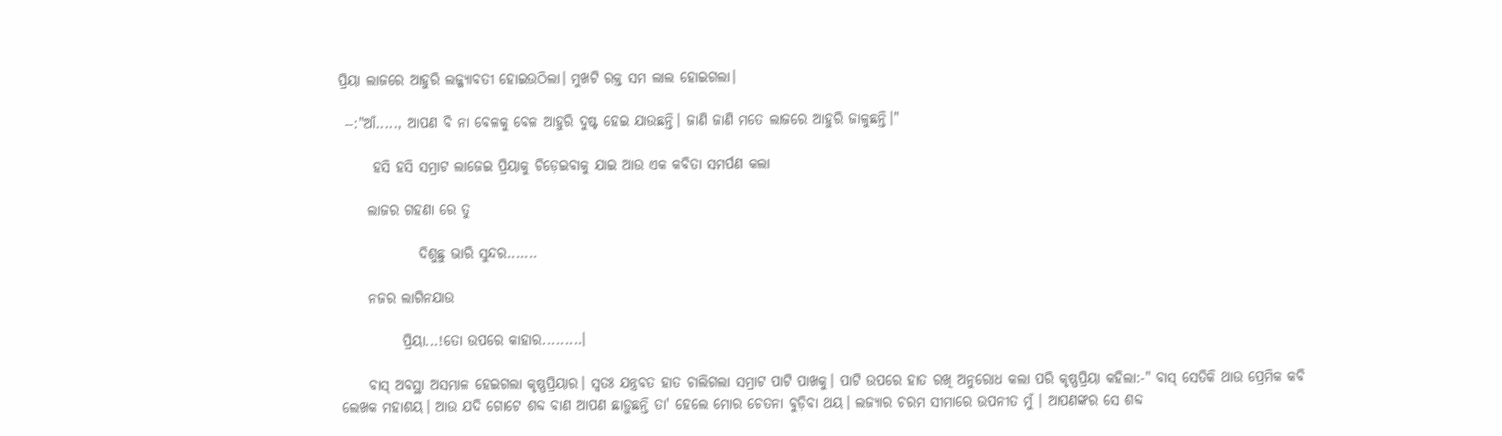ପ୍ରିୟା ଲାଜରେ ଆହୁରି ଲଜ୍ଜ୍ୟାବତୀ ହୋଇଉଠିଲା। ମୁଖଟି ରକ୍ତ ସମ ଲାଲ ହୋଇଗଲା।

 --:"ଆଁ....., ଆପଣ ବି ନା ବେଳକୁ ବେଳ ଆହୁରି ଦୁଷ୍ଟ ହେଇ ଯାଉଛନ୍ତି। ଜାଣି ଜାଣି ମତେ ଲାଜରେ ଆହୁରି ଜାଳୁଛନ୍ତି।"

      ହସି ହସି ସମ୍ରାଟ ଲାଜେଇ ପ୍ରିୟାକୁ ଚିଡ଼େଇବାକୁ ଯାଇ ଆଉ ଏକ କବିତା ସମର୍ପଣ କଲା

     ଲାଜର ଗହଣା ରେ ତୁ

              ଦିଶୁଛୁ ଭାରି ସୁନ୍ଦର.......

     ନଜର ଲାଗିନଯାଉ

           ପ୍ରିୟା...!ତୋ ଉପରେ କାହାର.........।

     ବାସ୍ ଅବସ୍ଥା ଅସମ୍ଭାଳ ହେଇଗଲା କୃଷ୍ଣପ୍ରିୟାର। ସ୍ୱତଃ ଯନ୍ତ୍ରବତ ହାତ ଚାଲିଗଲା ସମ୍ରାଟ ପାଟି ପାଖକୁ। ପାଟି ଉପରେ ହାତ ରଖି ଅନୁରୋଧ କଲା ପରି କୃଷ୍ଣପ୍ରିୟା କହିଲା:-" ବାସ୍ ସେତିକି ଥାଉ ପ୍ରେମିକ କବି ଲେଖକ ମହାଶୟ। ଆଉ ଯଦି ଗୋଟେ ଶବ୍ଦ ବାଣ ଆପଣ ଛାଡ଼ୁଛନ୍ତି ତା' ହେଲେ ମୋର ଚେତନା ବୁଡ଼ିବା ଥୟ। ଲଜ୍ୟାର ଚରମ ସୀମାରେ ଉପନୀତ ମୁଁ । ଆପଣଙ୍କର ସେ ଶବ୍ଦ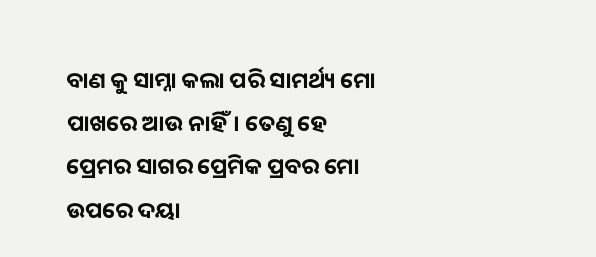ବାଣ କୁ ସାମ୍ନା କଲା ପରି ସାମର୍ଥ୍ୟ ମୋ ପାଖରେ ଆଉ ନାହିଁ। ତେଣୁ ହେ ପ୍ରେମର ସାଗର ପ୍ରେମିକ ପ୍ରବର ମୋ ଉପରେ ଦୟା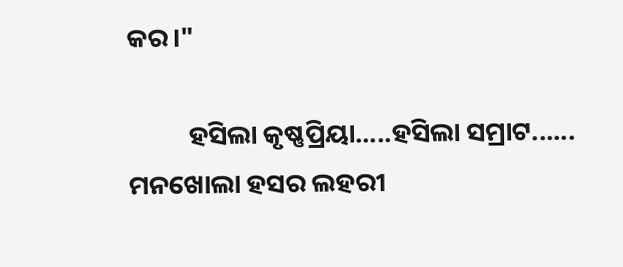କର।"

          ହସିଲା କୃଷ୍ଣପ୍ରିୟା.....ହସିଲା ସମ୍ରାଟ...... ମନଖୋଲା ହସର ଲହରୀ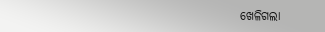ଖେଳିଗଲା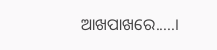ଆଖପାଖରେ.....।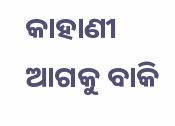କାହାଣୀ ଆଗକୁ ବାକି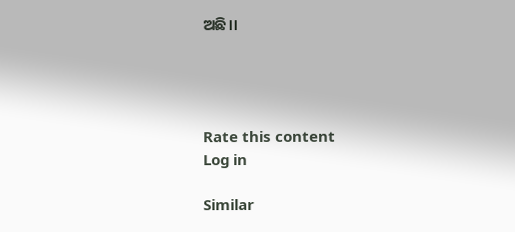ଅଛି।।




Rate this content
Log in

Similar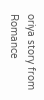oriya story from Romance